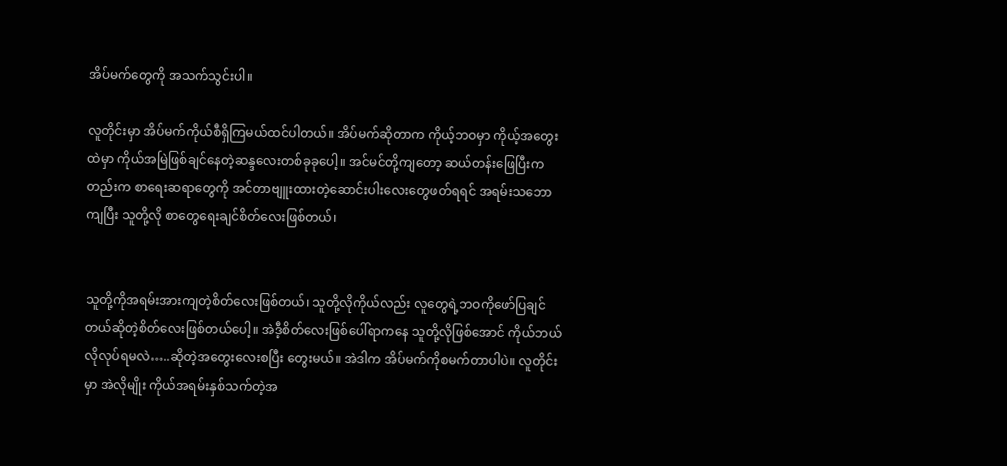အိပ်မက်တွေကို အသက်သွင်းပါ။

လူတိုင်းမှာ အိပ်မက်ကိုယ်စီရှိကြမယ်ထင်ပါတယ်။ အိပ်မက်ဆိုတာက ကိုယ့်ဘဝမှာ ကိုယ့်အတွေးထဲမှာ ကိုယ်အမြဲဖြစ်ချင်နေတဲ့ဆန္ဒလေးတစ်ခုခုပေါ့။ အင်မင်တို့ကျတော့ ဆယ်တန်းဖြေပြီးကတည်းက စာရေးဆရာတွေကို အင်တာဗျူးထားတဲ့ဆောင်းပါးလေးတွေဖတ်ရရင် အရမ်းသဘောကျပြီး သူတို့လို စာတွေရေးချင်စိတ်လေးဖြစ်တယ်၊


သူတို့ကိုအရမ်းအားကျတဲ့စိတ်လေးဖြစ်တယ်၊ သူတို့လိုကိုယ်လည်း လူတွေရဲ့ဘဝကိုဖော်ပြချင်တယ်ဆိုတဲ့စိတ်လေးဖြစ်တယ်ပေါ့။ အဲဒီ့စိတ်လေးဖြစ်ပေါ်ရာကနေ သူတို့လိုဖြစ်အောင် ကိုယ်ဘယ်လိုလုပ်ရမလဲ…..ဆိုတဲ့အတွေးလေးစပြီး တွေးမယ်။ အဲဒါက အိပ်မက်ကိုစမက်တာပါပဲ။ လူတိုင်းမှာ အဲလိုမျိုး ကိုယ်အရမ်းနှစ်သက်တဲ့အ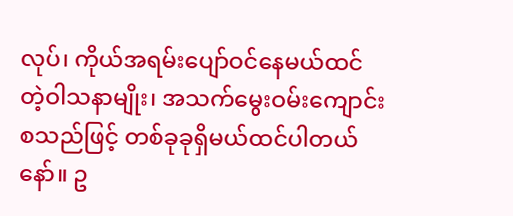လုပ်၊ ကိုယ်အရမ်းပျော်ဝင်နေမယ်ထင်တဲ့ဝါသနာမျိုး၊ အသက်မွေးဝမ်းကျောင်း စသည်ဖြင့် တစ်ခုခုရှိမယ်ထင်ပါတယ်နော်။ ဥ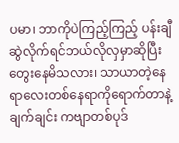ပမာ၊ ဘာကိုပဲကြည့်ကြည့် ပန်းချီဆွဲလိုက်ရင်ဘယ်လိုလှမှာဆိုပြီးတွေးနေမိသလား၊ သာယာတဲ့နေရာလေးတစ်နေရာကိုရောက်တာနဲ့ ချက်ချင်း ကဗျာတစ်ပုဒ်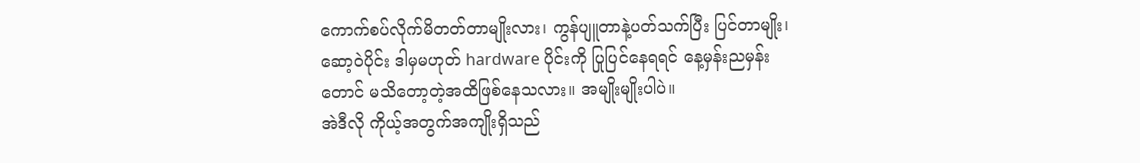ကောက်စပ်လိုက်မိတတ်တာမျိုးလား၊ ကွန်ပျူတာနဲ့ပတ်သက်ပြီး ပြင်တာမျိုး၊ ဆော့ဝဲပိုင်း ဒါမှမဟုတ် hardware ပိုင်းကို ပြုပြင်နေရရင် နေ့မှန်းညမှန်းတောင် မသိတော့တဲ့အထိဖြစ်နေသလား။ အမျိုးမျိုးပါပဲ။
အဲဒီလို ကိုယ့်အတွက်အကျိုးရှိသည်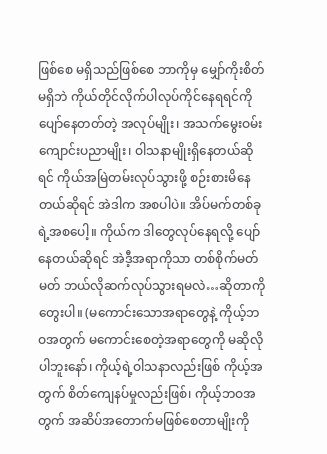ဖြစ်စေ မရှိသည်ဖြစ်စေ ဘာကိုမှ မျှော်ကိုးစိတ်မရှိဘဲ ကိုယ်တိုင်လိုက်ပါလုပ်ကိုင်နေရရင်ကို ပျော်နေတတ်တဲ့ အလုပ်မျိုး၊ အသက်မွေးဝမ်းကျောင်းပညာမျိုး၊ ဝါသနာမျိုးရှိနေတယ်ဆိုရင် ကိုယ်အမြဲတမ်းလုပ်သွားဖို့ စဉ်းစားမိနေတယ်ဆိုရင် အဲဒါက အစပါပဲ။ အိပ်မက်တစ်ခုရဲ့အစပေါ့။ ကိုယ်က ဒါတွေလုပ်နေရလို့ ပျော်နေတယ်ဆိုရင် အဲဒီ့အရာကိုသာ တစ်စိုက်မတ်မတ် ဘယ်လိုဆက်လုပ်သွားရမလဲ…ဆိုတာကိုတွေးပါ။ (မကောင်းသောအရာတွေနဲ့ ကိုယ့်ဘဝအတွက် မကောင်းစေတဲ့အရာတွေကို မဆိုလိုပါဘူးနော်၊ ကိုယ့်ရဲ့ဝါသနာလည်းဖြစ် ကိုယ့်အတွက် စိတ်ကျေနပ်မှုလည်းဖြစ်၊ ကိုယ့်ဘဝအတွက် အဆိပ်အတောက်မဖြစ်စေတာမျိုးကို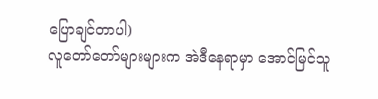ပြောချင်တာပါ)
လူတော်တော်များများက အဲဒီနေရာမှာ အောင်မြင်သူ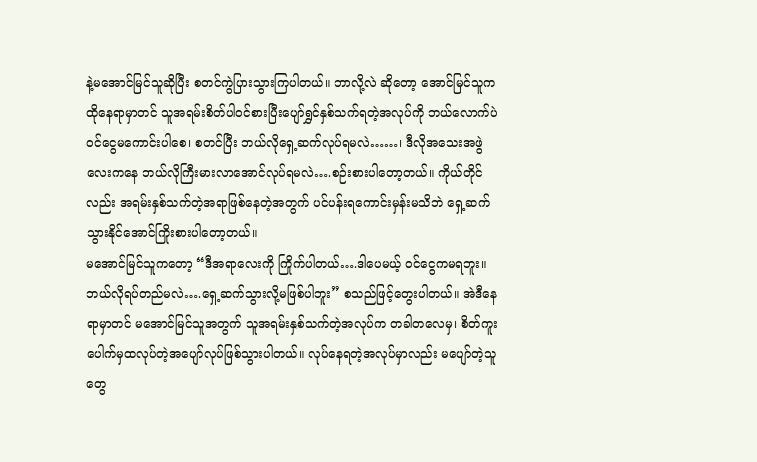နဲ့မအောင်မြင်သူဆိုပြီး စတင်ကွဲပြားသွားကြပါတယ်။ ဘာလို့လဲ ဆိုတော့ အောင်မြင်သူက ထိုနေရာမှာတင် သူအရမ်းစိတ်ပါဝင်စားပြီးပျော်ရွှင်နှစ်သက်ရတဲ့အလုပ်ကို ဘယ်လောက်ပဲဝင်ငွေမကောင်းပါစေ၊ စတင်ပြီး ဘယ်လိုရှေ့ဆက်လုပ်ရမလဲ……၊ ဒီလိုအသေးအဖွဲလေးကနေ ဘယ်လိုကြီးမားလာအောင်လုပ်ရမလဲ….စဉ်းစားပါတော့တယ်။ ကိုယ်တိုင်လည်း အရမ်းနှစ်သက်တဲ့အရာဖြစ်နေတဲ့အတွက် ပင်ပန်းရကောင်းမှန်းမသိဘဲ ရှေ့ဆက်သွားနိုင်အောင်ကြိုးစားပါတော့တယ်။
မအောင်မြင်သူကတော့ “ဒီအရာလေးကို ကြိုက်ပါတယ်….ဒါပေမယ့် ဝင်ငွေကမရဘူး။ ဘယ်လိုရပ်တည်မလဲ….ရှေ့ဆက်သွားလို့မဖြစ်ပါဘူး” စသည်ဖြင့်တွေးပါတယ်။ အဲဒီနေရာမှာတင် မအောင်မြင်သူအတွက် သူအရမ်းနှစ်သက်တဲ့အလုပ်က တခါတလေမှ၊ စိတ်ကူးပေါက်မှထလုပ်တဲ့အပျော်လုပ်ဖြစ်သွားပါတယ်။ လုပ်နေရတဲ့အလုပ်မှာလည်း မပျော်တဲ့သူတွေ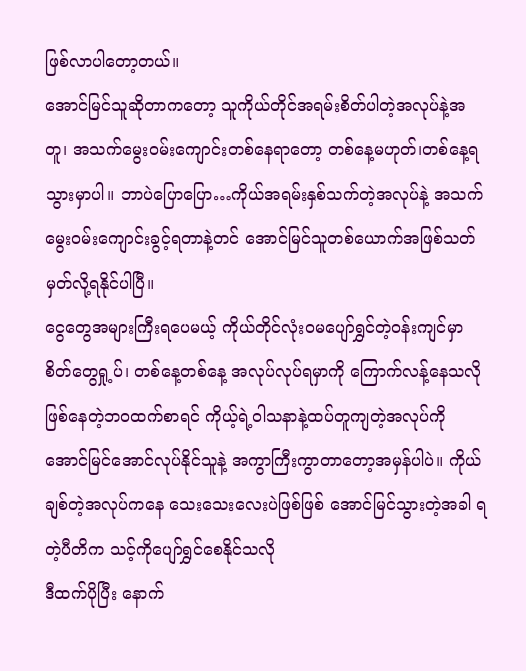ဖြစ်လာပါတော့တယ်။
အောင်မြင်သူဆိုတာကတော့ သူကိုယ်တိုင်အရမ်းစိတ်ပါတဲ့အလုပ်နဲ့အတူ၊ အသက်မွေးဝမ်းကျောင်းတစ်နေရာတော့ တစ်နေ့မဟုတ်၊တစ်နေ့ရသွားမှာပါ။ ဘာပဲပြောပြော…ကိုယ်အရမ်းနှစ်သက်တဲ့အလုပ်နဲ့ အသက်မွေးဝမ်းကျောင်းခွင့်ရတာနဲ့တင် အောင်မြင်သူတစ်ယောက်အဖြစ်သတ်မှတ်လို့ရနိုင်ပါပြီ။
ငွေတွေအများကြီးရပေမယ့် ကိုယ်တိုင်လုံးဝမပျော်ရွှင်တဲ့ဝန်းကျင်မှာ စိတ်တွေရှု့ပ်၊ တစ်နေ့တစ်နေ့ အလုပ်လုပ်ရမှာကို ကြောက်လန့်နေသလိုဖြစ်နေတဲ့ဘဝထက်စာရင် ကိုယ့်ရဲ့ဝါသနာနဲ့ထပ်တူကျတဲ့အလုပ်ကို အောင်မြင်အောင်လုပ်နိုင်သူနဲ့ အကွာကြီးကွာတာတော့အမှန်ပါပဲ။ ကိုယ်ချစ်တဲ့အလုပ်ကနေ သေးသေးလေးပဲဖြစ်ဖြစ် အောင်မြင်သွားတဲ့အခါ ရတဲ့ပီတိက သင့်ကိုပျော်ရွှင်စေနိုင်သလို
ဒီထက်ပိုပြီး နောက်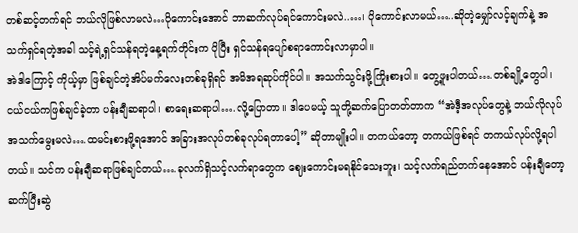တစ်ဆင့်တက်ရင် ဘယ်လိုဖြစ်လာမလဲ…ပိုကောင်းအောင် ဘာဆက်လုပ်ရင်ကောင်းမလဲ..…၊ ပိုကောင်းလာမယ်…..ဆိုတဲ့မျှော်လင့်ချက်နဲ့ အသက်ရှင်ရတဲ့အခါ သင့်ရဲ့ရှင်သန်ရတဲ့နေ့ရက်တိုင်းက ပိုပြီး ရှင်သန်ရပျော်စရာကောင်းလာမှာပါ။
အဲဒါကြောင့် ကိုယ့်မှာ ဖြစ်ချင်တဲ့အိပ်မက်လေးတစ်ခုရှိရင် အမိအရဆုပ်ကိုင်ပါ။ အသက်သွင်းဖို့ကြိုးစားပါ။ တွေ့ဖူးပါတယ်….တစ်ချို့တွေပါ၊ ငယ်ငယ်ကဖြစ်ချင်ခဲ့တာ ပန်းချီဆရာပါ၊ စာရေးဆရာပါ….လို့ပြောတာ။ ဒါပေမယ့် သူတို့ဆက်ပြောတတ်တာက “အဲဒီ့အလုပ်တွေနဲ့ ဘယ်လိုလုပ်အသက်မွေးမလဲ….ထမင်းစားဖို့ရအောင် အခြားအလုပ်တစ်ခုလုပ်ရတာပေါ့” ဆိုတာမျိုးပါ။ တကယ်တော့ တကယ်ဖြစ်ရင် တကယ်လုပ်လို့ရပါတယ်။ သင်က ပန်းချီဆရာဖြစ်ချင်တယ်….ခုလက်ရှိသင့်လက်ရာတွေက ဈေးကောင်းမရနိုင်သေးဘူး၊ သင့်လက်ရည်တက်နေအောင် ပန်းချီတော့ ဆက်ပြီးဆွဲ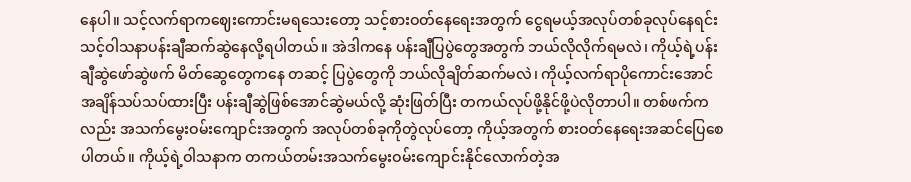နေပါ။ သင့်လက်ရာကဈေးကောင်းမရသေးတော့ သင့်စားဝတ်နေရေးအတွက် ငွေရမယ့်အလုပ်တစ်ခုလုပ်နေရင်း သင့်ဝါသနာပန်းချီဆက်ဆွဲနေလို့ရပါတယ်။ အဲဒါကနေ ပန်းချီပြပွဲတွေအတွက် ဘယ်လိုလိုက်ရမလဲ၊ ကိုယ့်ရဲ့ပန်းချီဆွဲဖော်ဆွဲဖက် မိတ်ဆွေတွေကနေ တဆင့် ပြပွဲတွေကို ဘယ်လိုချိတ်ဆက်မလဲ၊ ကိုယ့်လက်ရာပိုကောင်းအောင် အချိန်သပ်သပ်ထားပြီး ပန်းချီဆွဲဖြစ်အောင်ဆွဲမယ်လို့ ဆုံးဖြတ်ပြီး တကယ်လုပ်ဖို့နိုင်ဖို့ပဲလိုတာပါ။ တစ်ဖက်ကလည်း အသက်မွေးဝမ်းကျောင်းအတွက် အလုပ်တစ်ခုကိုတွဲလုပ်တော့ ကိုယ့်အတွက် စားဝတ်နေရေးအဆင်ပြေစေပါတယ်။ ကိုယ့်ရဲ့ဝါသနာက တကယ်တမ်းအသက်မွေးဝမ်းကျောင်းနိုင်လောက်တဲ့အ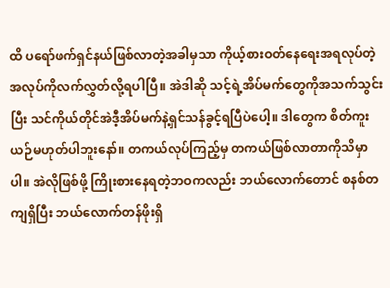ထိ ပရော်ဖက်ရှင်နယ်ဖြစ်လာတဲ့အခါမှသာ ကိုယ့်စားဝတ်နေရေးအရလုပ်တဲ့အလုပ်ကိုလက်လွှတ်လို့ရပါပြီ။ အဲဒါဆို သင့်ရဲ့အိပ်မက်တွေကိုအသက်သွင်းပြီး သင်ကိုယ်တိုင်အဲဒီ့အိပ်မက်နဲ့ရှင်သန်ခွင့်ရပြီပဲပေါ့။ ဒါတွေက စိတ်ကူးယဉ်မဟုတ်ပါဘူးနော်။ တကယ်လုပ်ကြည့်မှ တကယ်ဖြစ်လာတာကိုသိမှာပါ။ အဲလိုဖြစ်ဖို့ ကြိုးစားနေရတဲ့ဘဝကလည်း ဘယ်လောက်တောင် စနစ်တကျရှိပြီး ဘယ်လောက်တန်ဖိုးရှိ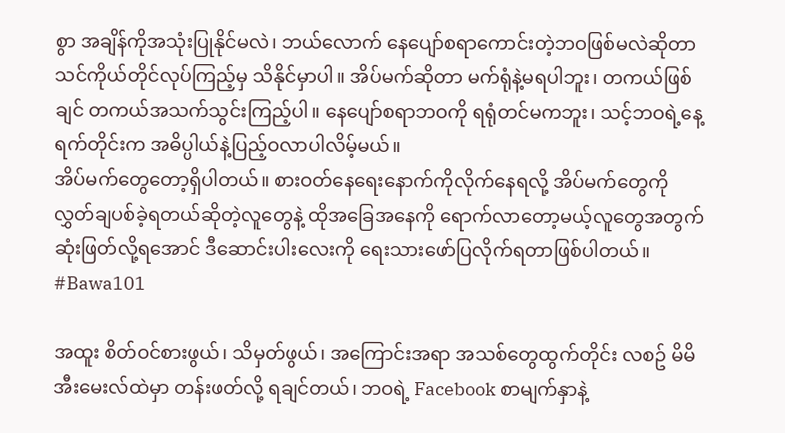စွာ အချိန်ကိုအသုံးပြုနိုင်မလဲ၊ ဘယ်လောက် နေပျော်စရာကောင်းတဲ့ဘဝဖြစ်မလဲဆိုတာ သင်ကိုယ်တိုင်လုပ်ကြည့်မှ သိနိုင်မှာပါ။ အိပ်မက်ဆိုတာ မက်ရုံနဲ့မရပါဘူး၊ တကယ်ဖြစ်ချင် တကယ်အသက်သွင်းကြည့်ပါ။ နေပျော်စရာဘဝကို ရရုံတင်မကဘူး၊ သင့်ဘဝရဲ့နေ့ရက်တိုင်းက အဓိပ္ပါယ်နဲ့ပြည့်ဝလာပါလိမ့်မယ်။
အိပ်မက်တွေတော့ရှိပါတယ်။ စားဝတ်နေရေးနောက်ကိုလိုက်နေရလို့ အိပ်မက်တွေကို လွှတ်ချပစ်ခဲ့ရတယ်ဆိုတဲ့လူတွေနဲ့ ထိုအခြေအနေကို ရောက်လာတော့မယ့်လူတွေအတွက် ဆုံးဖြတ်လို့ရအောင် ဒီဆောင်းပါးလေးကို ရေးသားဖော်ပြလိုက်ရတာဖြစ်ပါတယ်။ #Bawa101

အထူး စိတ်ဝင်စားဖွယ်၊ သိမှတ်ဖွယ်၊ အကြောင်းအရာ အသစ်တွေထွက်တိုင်း လစဥ် မိမိ အီးမေးလ်ထဲမှာ တန်းဖတ်လို့ ရချင်တယ်၊ ဘဝရဲ့ Facebook စာမျက်နှာနဲ့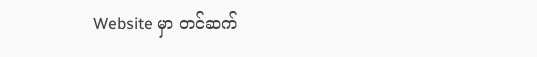Website မှာ တင်ဆက်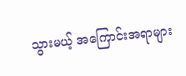သွားမယ့် အကြောင်းအရာများ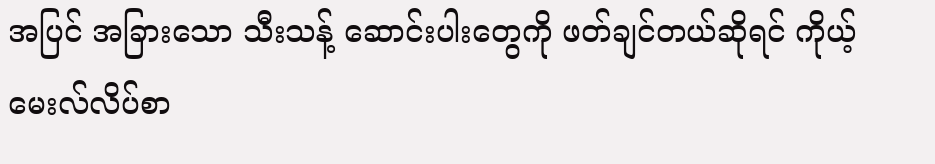အပြင် အခြားသော သီးသန့် ဆောင်းပါးတွေကို ဖတ်ချင်တယ်ဆိုရင် ကိုယ့် မေးလ်လိပ်စာ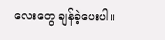လေးတွေ ချန်ခဲ့ပေးပါ။